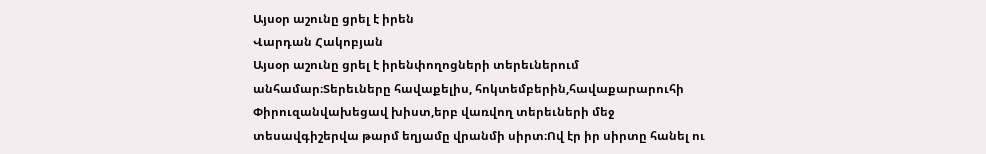Այսօր աշունը ցրել է իրեն
Վարդան Հակոբյան
Այսօր աշունը ցրել է իրենփողոցների տերեւներում անհամար։Տերեւները հավաքելիս, հոկտեմբերին,հավաքարարուհի Փիրուզանվախեցավ խիստ,երբ վառվող տերեւների մեջ տեսավգիշերվա թարմ եղյամը վրանմի սիրտ։Ով էր իր սիրտը հանել ու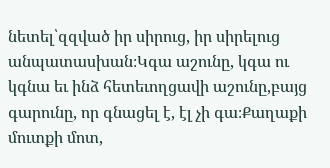նետել՝զզված իր սիրուց, իր սիրելուց անպատասխան։Կգա աշունը, կգա ու կգնա եւ ինձ հետեւողցավի աշունը,բայց գարունը, որ գնացել է, էլ չի գա։Քաղաքի մուտքի մոտ,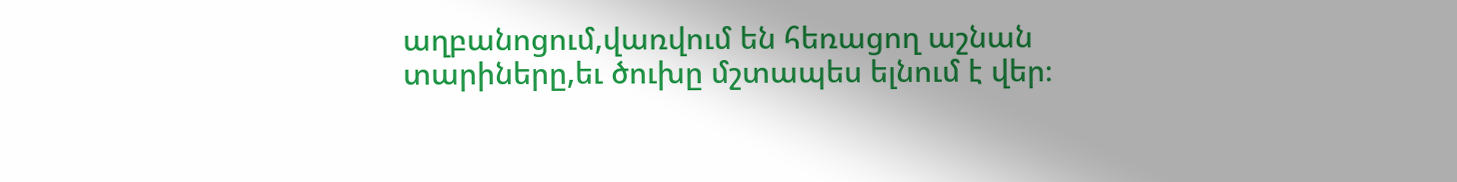աղբանոցում,վառվում են հեռացող աշնան տարիները,եւ ծուխը մշտապես ելնում է վեր։